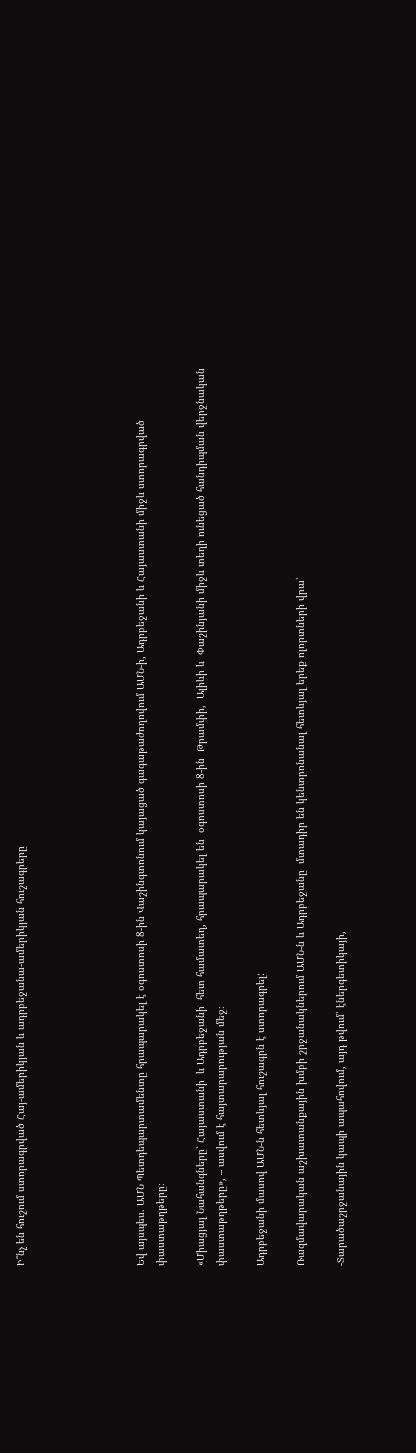Ի՞նչ են հուշում ստորագրված Հայ-ամերիկյան և ադրբեջանա-ամերիկյան հուշագրերը





Եվ այսպես. ԱՄՆ Պետդեպարտամենտը հրապարակել է օգոստոսի 8-ին Վաշինգտոնում կայացած գագաթաժողովում ԱՄՆ-ի, Ադրբեջանի և Հայաստանի միջև ստորագրված փաստաթղթերը։

«Միացյալ Նահանգները՝ Հայաստանի  և Ադրբեջանի  հետ համատեղ, հրապարակել են  օգոստոսի 8-ին  Թրամփի,  Ալիևի և  Փաշինյանի միջև տեղի ունեցած հանդիպման վերջնական փաստաթղթերը», – ասվում է հայտարարության մեջ։

Ադրբեջանի մասով ԱՄՆ-ն հետևյալ հուշագրն է ստորագրել:

Ռազմավարական աշխատանքային խմբի շրջանակներում ԱՄՆ-ն և Ադրբեջանը  մտադիր են կենտրոնանալ հետևյալ երեք ոլորտների վրա՝

-Տարածաշրջանային կապի ապահովում, այդ թվում՝ էներգետիկայի,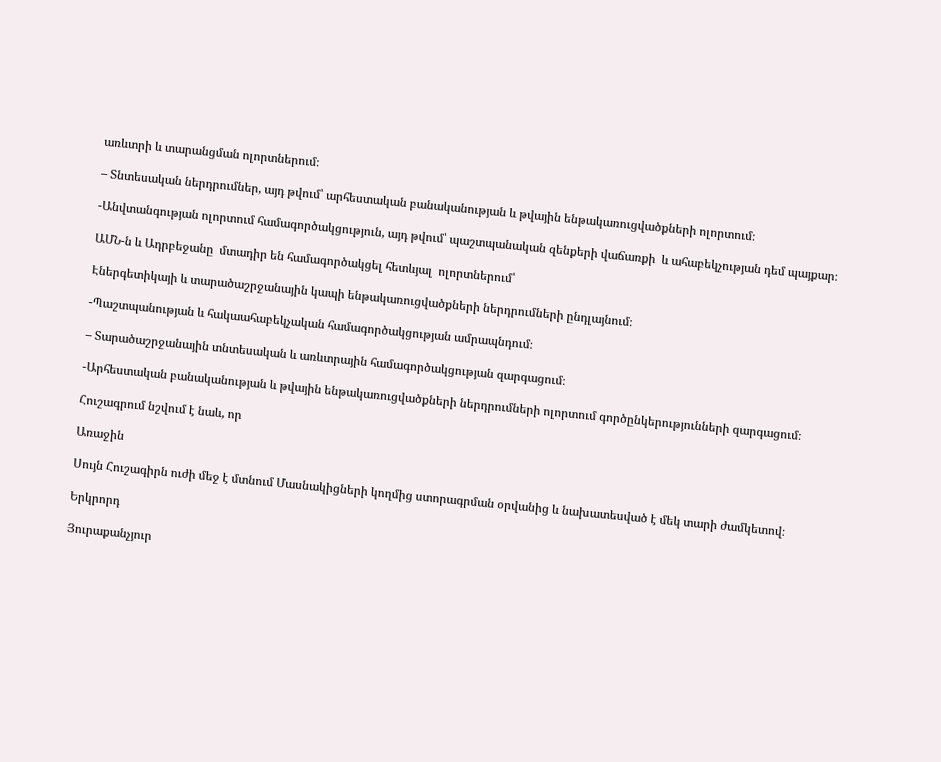առևտրի և տարանցման ոլորտներում։

– Տնտեսական ներդրումներ, այդ թվում՝ արհեստական բանականության և թվային ենթակառուցվածքների ոլորտում։

-Անվտանգության ոլորտում համագործակցություն, այդ թվում՝ պաշտպանական զենքերի վաճառքի  և ահաբեկչության դեմ պայքար։

ԱՄՆ-ն և Ադրբեջանը  մտադիր են համագործակցել հետևյալ  ոլորտներում՝

Էներգետիկայի և տարածաշրջանային կապի ենթակառուցվածքների ներդրումների ընդլայնում։

-Պաշտպանության և հակաահաբեկչական համագործակցության ամրապնդում։

– Տարածաշրջանային տնտեսական և առևտրային համագործակցության զարգացում։

-Արհեստական բանականության և թվային ենթակառուցվածքների ներդրումների ոլորտում գործընկերությունների զարգացում։

Հուշագրում նշվում է նաև, որ

Առաջին

Սույն Հուշագիրն ուժի մեջ է մտնում Մասնակիցների կողմից ստորագրման օրվանից և նախատեսված է մեկ տարի ժամկետով։

Երկրորդ

Յուրաքանչյուր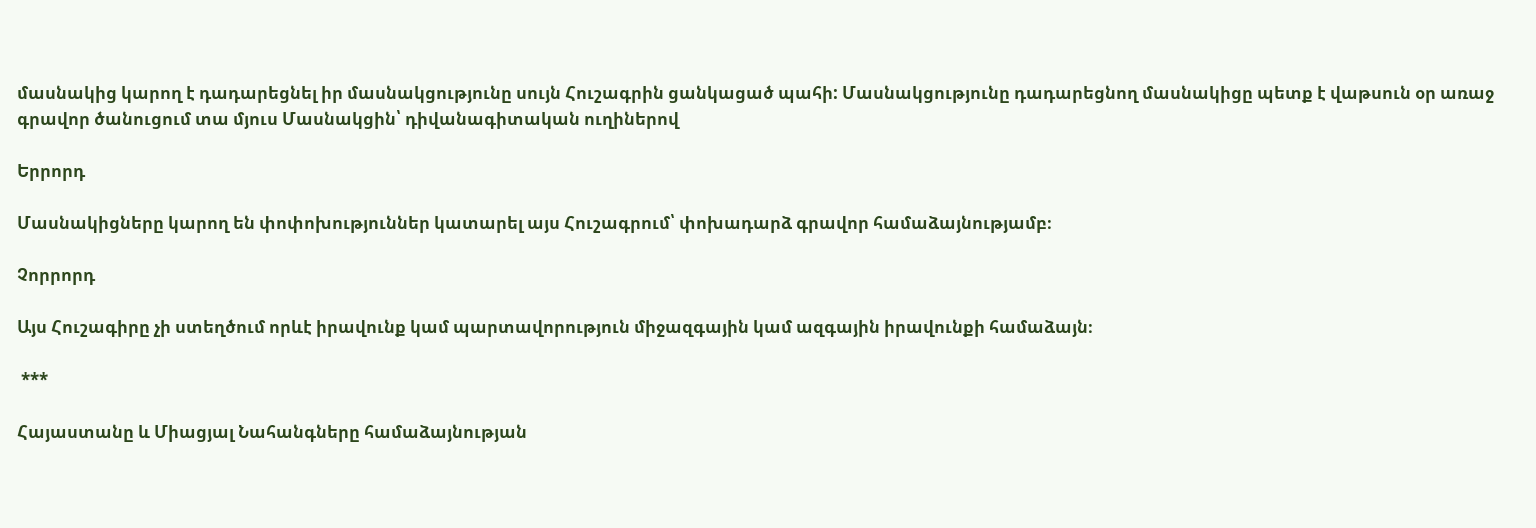մասնակից կարող է դադարեցնել իր մասնակցությունը սույն Հուշագրին ցանկացած պահի: Մասնակցությունը դադարեցնող մասնակիցը պետք է վաթսուն օր առաջ գրավոր ծանուցում տա մյուս Մասնակցին՝ դիվանագիտական ուղիներով

Երրորդ

Մասնակիցները կարող են փոփոխություններ կատարել այս Հուշագրում՝ փոխադարձ գրավոր համաձայնությամբ։

Չորրորդ

Այս Հուշագիրը չի ստեղծում որևէ իրավունք կամ պարտավորություն միջազգային կամ ազգային իրավունքի համաձայն։

 ***

Հայաստանը և Միացյալ Նահանգները համաձայնության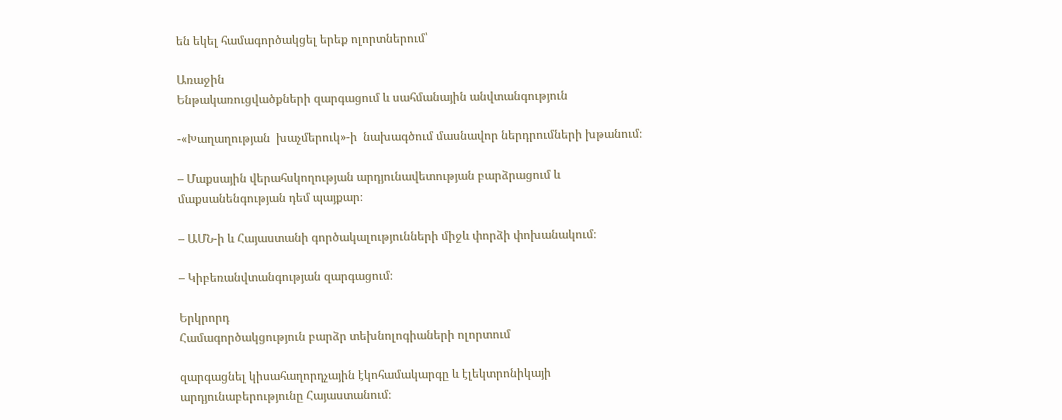են եկել համագործակցել երեք ոլորտներում՝

Առաջին
Ենթակառուցվածքների զարգացում և սահմանային անվտանգություն

-«Խաղաղության  խաչմերուկ»-ի  նախագծում մասնավոր ներդրումների խթանում։

– Մաքսային վերահսկողության արդյունավետության բարձրացում և մաքսանենգության դեմ պայքար։

– ԱՄՆ-ի և Հայաստանի գործակալությունների միջև փորձի փոխանակում։

– Կիբեռանվտանգության զարգացում։

Երկրորդ
Համագործակցություն բարձր տեխնոլոգիաների ոլորտում

զարգացնել կիսահաղորդչային էկոհամակարգը և էլեկտրոնիկայի արդյունաբերությունը Հայաստանում։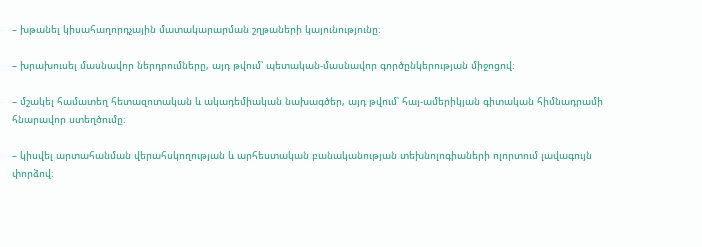– խթանել կիսահաղորդչային մատակարարման շղթաների կայունությունը։

– խրախուսել մասնավոր ներդրումները, այդ թվում՝ պետական-մասնավոր գործընկերության միջոցով։

– մշակել համատեղ հետազոտական և ակադեմիական նախագծեր, այդ թվում՝ հայ-ամերիկյան գիտական հիմնադրամի հնարավոր ստեղծումը։

– կիսվել արտահանման վերահսկողության և արհեստական բանականության տեխնոլոգիաների ոլորտում լավագույն փորձով։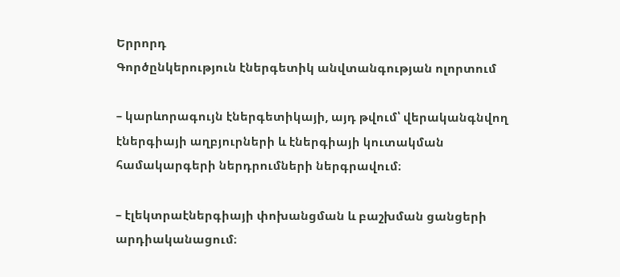Երրորդ
Գործընկերություն էներգետիկ անվտանգության ոլորտում

– կարևորագույն էներգետիկայի, այդ թվում՝ վերականգնվող էներգիայի աղբյուրների և էներգիայի կուտակման համակարգերի ներդրումների ներգրավում։

– էլեկտրաէներգիայի փոխանցման և բաշխման ցանցերի արդիականացում։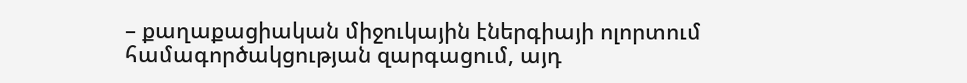– քաղաքացիական միջուկային էներգիայի ոլորտում համագործակցության զարգացում, այդ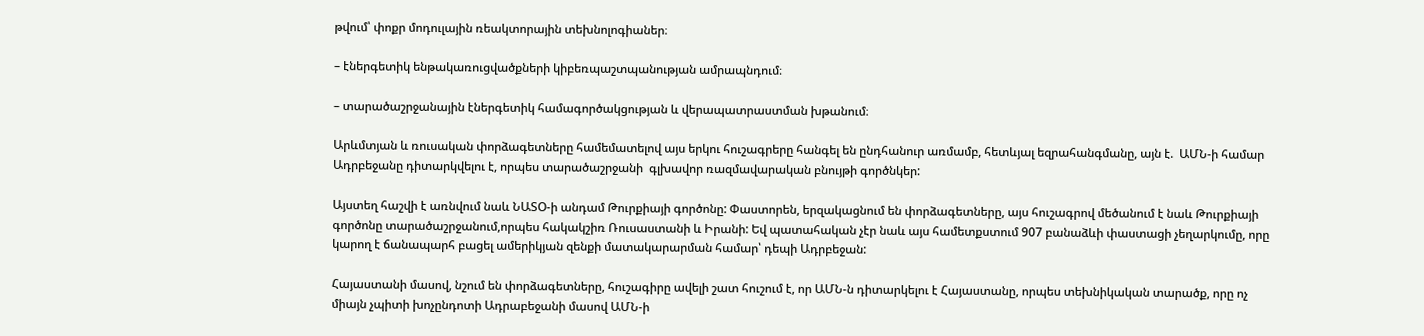թվում՝ փոքր մոդուլային ռեակտորային տեխնոլոգիաներ։

– էներգետիկ ենթակառուցվածքների կիբեռպաշտպանության ամրապնդում։

– տարածաշրջանային էներգետիկ համագործակցության և վերապատրաստման խթանում։

Արևմտյան և ռուսական փորձագետները համեմատելով այս երկու հուշագրերը հանգել են ընդհանուր առմամբ, հետևյալ եզրահանգմանը, այն է.  ԱՄՆ-ի համար Ադրբեջանը դիտարկվելու է, որպես տարածաշրջանի  գլխավոր ռազմավարական բնույթի գործնկեր:

Այստեղ հաշվի է առնվում նաև ՆԱՏՕ-ի անդամ Թուրքիայի գործոնը: Փաստորեն, երզակացնում են փորձագետները, այս հուշագրով մեծանում է նաև Թուրքիայի գործոնը տարածաշրջանում,որպես հակակշիռ Ռուսաստանի և Իրանի: Եվ պատահական չէր նաև այս համետքստում 907 բանաձևի փաստացի չեղարկումը, որը կարող է ճանապարհ բացել ամերիկյան զենքի մատակարարման համար՝ դեպի Ադրբեջան:

Հայաստանի մասով, նշում են փորձագետները, հուշագիրը ավելի շատ հուշում է, որ ԱՄՆ-ն դիտարկելու է Հայաստանը, որպես տեխնիկական տարածք, որը ոչ միայն չպիտի խոչընդոտի Ադրաբեջանի մասով ԱՄՆ-ի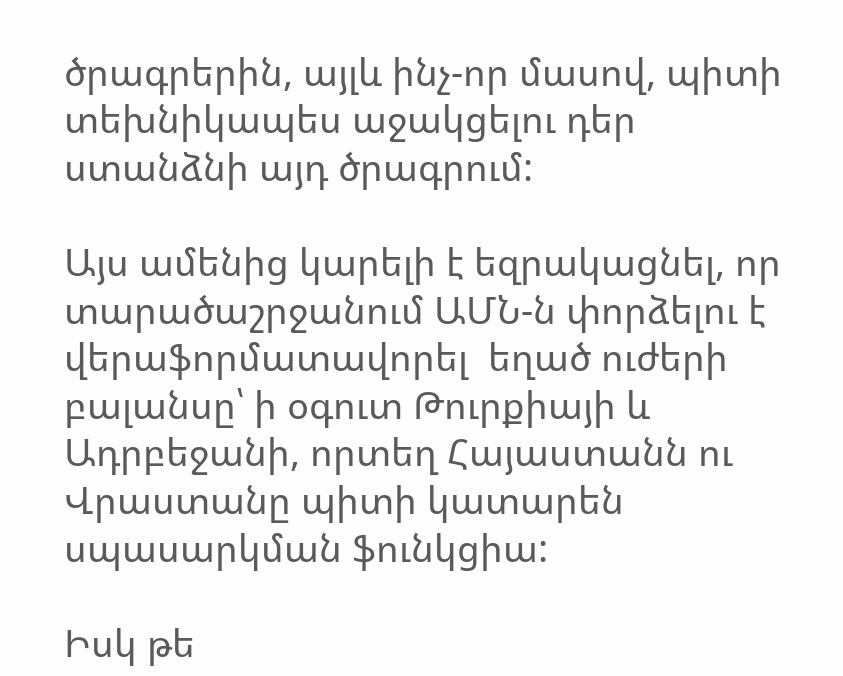ծրագրերին, այլև ինչ-որ մասով, պիտի տեխնիկապես աջակցելու դեր ստանձնի այդ ծրագրում:

Այս ամենից կարելի է եզրակացնել, որ տարածաշրջանում ԱՄՆ-ն փորձելու է վերաֆորմատավորել  եղած ուժերի բալանսը՝ ի օգուտ Թուրքիայի և Ադրբեջանի, որտեղ Հայաստանն ու Վրաստանը պիտի կատարեն սպասարկման ֆունկցիա:

Իսկ թե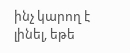ինչ կարող է լինել, եթե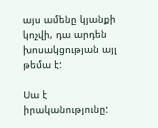այս ամենը կյանքի կոչվի, դա արդեն խոսակցության այլ թեմա է:

Սա է իրականությունը: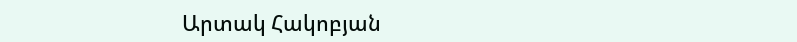Արտակ Հակոբյան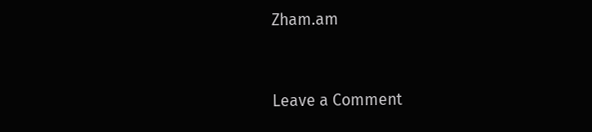Zham.am


Leave a Comment